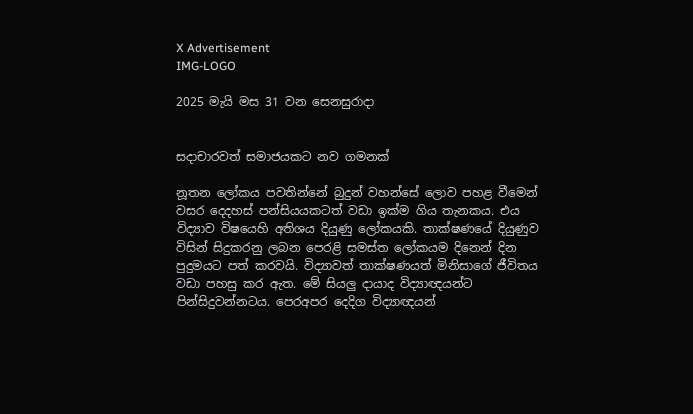X Advertisement
IMG-LOGO

2025 මැයි මස 31 වන සෙනසුරාදා


සදාචාරවත් සමාජයකට නව ගමනක්

නූතන ලෝකය පවතින්නේ බුදුන් වහන්සේ ලොව පහළ වීමෙන් වසර දෙදහස් පන්සියයකටත් වඩා ඉක්ම ගිය තැනකය. එය විද්‍යාව විෂයෙහි අතිශය දියුණු ලෝකයකි. තාක්ෂණයේ දියුණුව විසින් සිදුකරනු ලබන පෙරළි සමස්ත ලෝකයම දිනෙන් දින පුදුමයට පත් කරවයි. විද්‍යාවත් තාක්ෂණයත් මිනිසාගේ ජීවිතය වඩා පහසු කර ඇත. මේ සියලු ද‌ායාද විද්‍යාඥයන්ට පින්සිදුවන්නටය. පෙරඅපර දෙදිග විද්‍යාඥයන්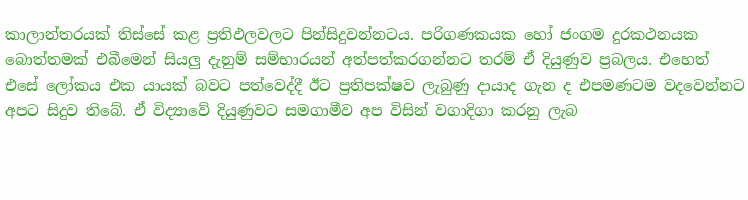කාලාන්තරයක් තිස්සේ කළ ප්‍රතිඵලවලට පින්සිදුවන්නටය. පරිගණකයක හෝ ජංගම දුරකථනයක බොත්තමක් එබීමෙන් සියලු දැනුම් සම්භාරයන් අත්පත්කරගන්නට තරම් ඒ දියුණුව ප්‍රබලය. එහෙත් එසේ ලෝකය එක යායක් බවට පත්වෙද්දී ඊට ප්‍රතිපක්ෂව ලැබුණු ද‌ායාද ගැන ද එපමණටම වදවෙන්නට අපට සිදුව තිබේ. ඒ විද්‍යාවේ දියුණුවට සමගාමීව අප විසින් වගාදිගා කරනු ලැබ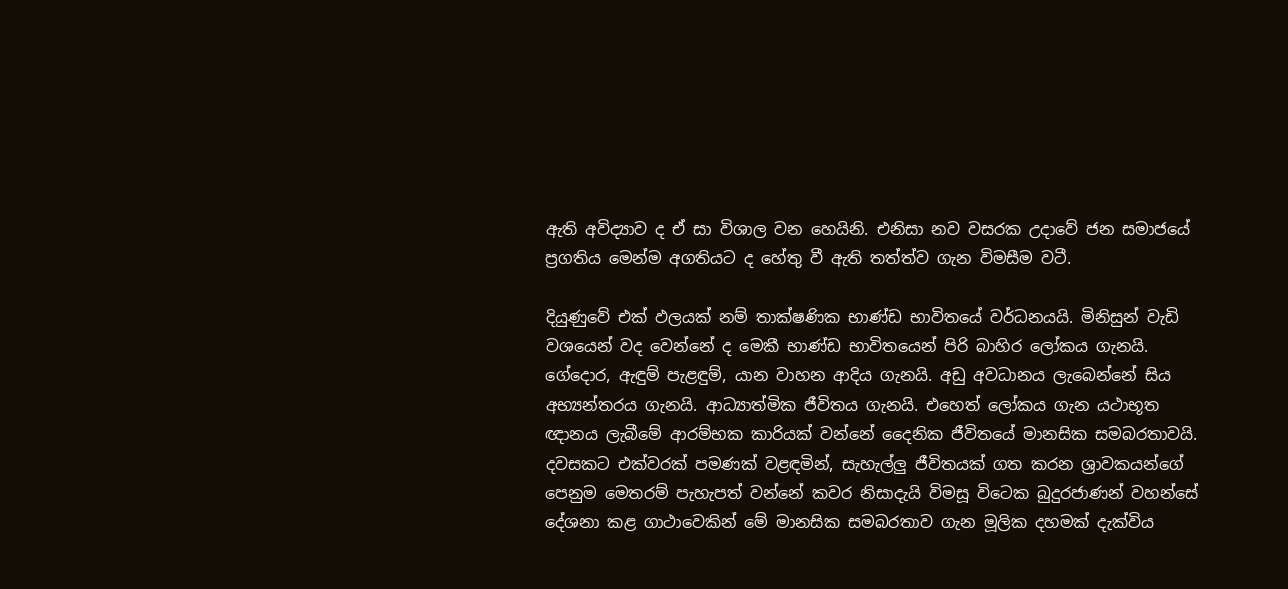ඇති අවිද්‍යාව ද ඒ සා විශාල වන හෙයිනි. එනිසා නව වසරක උදාවේ ජන සමාජයේ ප්‍රගතිය මෙන්ම අගතියට ද හේතු වී ඇති තත්ත්ව ගැන විමසීම වටී.

දියුණුවේ එක් ඵලයක් නම් තාක්ෂණික භාණ්ඩ භාවිතයේ වර්ධනයයි. මිනිසුන් වැඩි වශයෙන් වද වෙන්නේ ද මෙකී භාණ්ඩ භාවිතයෙන් පිරි බාහිර ලෝකය ගැනයි. ගේදොර, ඇඳුම් පැළඳුම්, යාන වාහන ආදිය ගැනයි. අඩු අවධානය ලැබෙන්නේ සිය අභ්‍යන්තරය ගැනයි. ආධ්‍යාත්මික ජීවිතය ගැනයි. එහෙත් ලෝකය ගැන යථාභූත ඥ‌ානය ලැබීමේ ආරම්භක කාරියක් වන්නේ දෛනික ජීවිතයේ මානසික සමබරතාවයි. දවසකට එක්වරක් පමණක් වළඳමින්, සැහැල්ලු‍ ජීවිතයක් ගත කරන ශ්‍රාවකයන්ගේ පෙනුම මෙතරම් පැහැපත් වන්නේ කවර නිසාදැයි විමසූ විටෙක බුදුරජාණන් වහන්සේ දේශනා කළ ගාථාවෙකින් මේ මානසික සමබරතාව ගැන මූලික දහමක් දැක්විය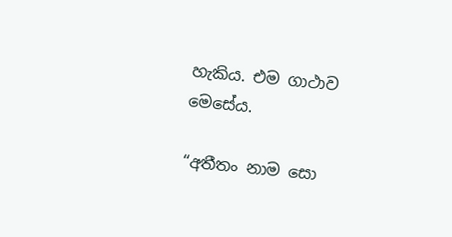හැකිය. එම ගාථාව මෙසේය.

“අතීතං නාම සො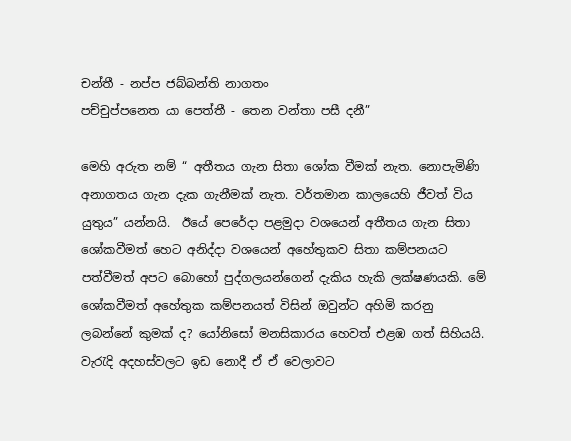චන්තී - නප්ප ජබ්බන්ති නාගතං
පච්චුප්පනෙත යා පෙත්තී - තෙන වන්තා පසී දනී”

මෙහි අරුත නම් “ අතීතය ගැන සිතා ශෝක වීමක්‌ නැත. නොපැමිණි අනාගතය ගැන දැක ගැනීමක්‌ නැත. වර්තමාන කාලයෙහි ජීවත් විය යුතුය” යන්නයි.  ඊයේ පෙරේදා පළමුදා වශයෙන් අතීතය ගැන සිතා ශෝකවීමත් හෙට අනිද්දා වශයෙන් අහේතුකව සිතා කම්පනයට පත්වීමත් අපට බොහෝ පුද්ගලයන්ගෙන් දැකිය හැකි ලක්ෂණයකි. මේ ශෝකවීමත් අහේතුක කම්පනයත් විසින් ඔවුන්ට අහිමි කරනු ලබන්නේ කුමක් ද? යෝනිසෝ මනසිකාරය හෙවත් එළඹ ගත් සිහියයි. වැරැදි අදහස්වලට ඉඩ නොදී ඒ ඒ වෙලාවට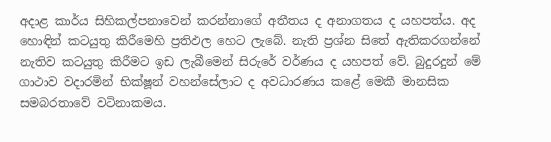අදාළ කාර්ය සිහිකල්පනාවෙන් කරන්නාගේ අතීතය ද අනාගතය ද යහපත්ය. අද හොඳින් කටයුතු කිරීමෙහි ප්‍රතිඵල හෙට ලැබේ. නැති ප්‍රශ්න සිතේ ඇතිකරගන්නේ නැතිව කටයුතු කිරීමට ඉඩ ලැබීමෙන් සිරුරේ වර්ණය ද යහපත් වේ. බුදුරදුන් මේ ගාථාව වදාරමින් භික්ෂූන් වහන්සේලාට ද අවධාරණය කළේ මෙකී මානසික සමබරතාවේ වටිනාකමය.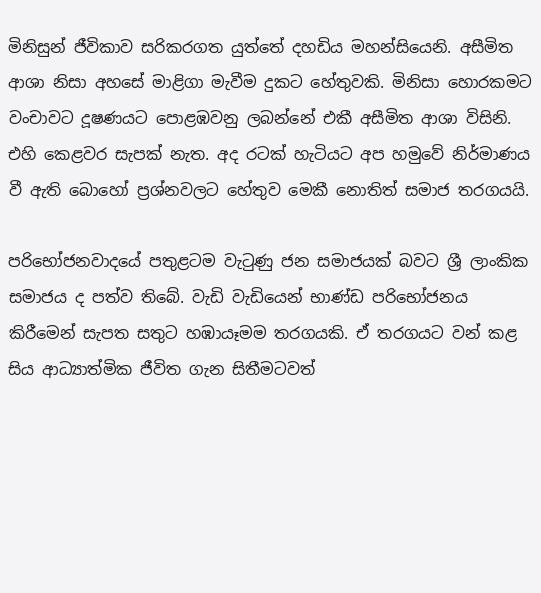මිනිසුන් ජීවිකාව සරිකරගත යුත්තේ දහඩිය මහන්සියෙනි. අසීමිත ආශා නිසා අහසේ මාළිගා මැවීම දුකට හේතුවකි. මිනිසා හොරකමට වංචාවට දූෂණයට පොළඹවනු ලබන්නේ එකී අසීමිත ආශා විසිනි. එහි කෙළවර සැපක් නැත. අද රටක් හැටියට අප හමුවේ නිර්මාණය වී ඇති බොහෝ ප්‍රශ්නවලට හේතුව මෙකී නොතිත් සමාජ තරගයයි.

පරිභෝජනවාදයේ පතුළටම වැටුණු ජන සමාජයක් බවට ශ්‍රී ලාංකික සමාජය ද පත්ව තිබේ. වැඩි වැඩියෙන් භාණ්ඩ පරිභෝජනය කිරීමෙන් සැපත සතුට හඹායෑමම තරගයකි. ඒ තරගයට වන් කළ සිය ආධ්‍යාත්මික ජීවිත ගැන සිතීමටවත්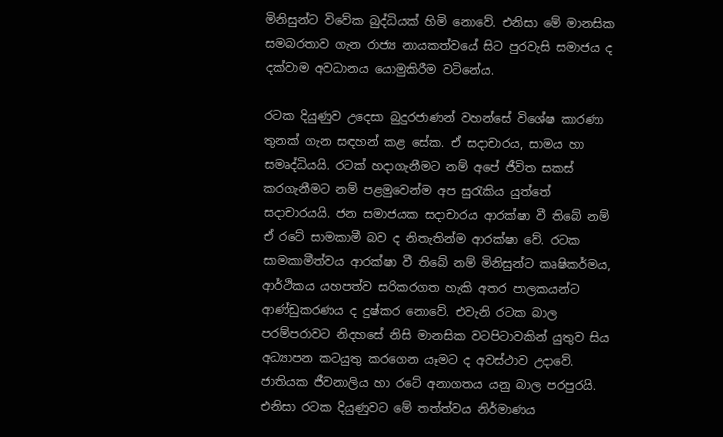මිනිසුන්ට විවේක බුද්ධියක් හිමි නොවේ. එනිසා මේ මානසික සමබරතාව ගැන රාජ්‍ය නායකත්වයේ සිට පුරවැසි සමාජය ද දක්වාම අවධානය යොමුකිරීම වටිනේය.

රටක දියුණුව උදෙසා බුදුරජාණන් වහන්සේ විශේෂ කාරණා තුනක් ගැන සඳහන් කළ සේක. ඒ සදාචාරය, සාමය හා සමෘද්ධියයි. රටක් හදාගැනීමට නම් අපේ ජීවිත සකස් කරගැනීමට නම් පළමුවෙන්ම අප සුරැකිය යුත්තේ සදාචාරයයි. ජන සමාජයක සදාචාරය ආරක්ෂා වී තිබේ නම් ඒ රටේ සාමකාමී බව ද නිතැතින්ම ආරක්ෂා වේ. රටක සාමකාමීත්වය ආරක්ෂා වී තිබේ නම් මිනිසුන්ට කෘෂිකර්මය, ආර්ථිකය යහපත්ව සරිකරගත හැකි අතර පාලකයන්ට ආණ්ඩුකරණය ද දුෂ්කර නොවේ. එවැනි රටක බාල පරම්පරාවට නිදහසේ නිසි මානසික වටපිටාවකින් යුතුව සිය අධ්‍යාපන කටයුතු කරගෙන යෑමට ද අවස්ථාව උදාවේ. ජාතියක ජීවනාලිය හා රටේ අනාගතය යනු බාල පරපුරයි. එනිසා රටක දියුණුවට මේ තත්ත්වය නිර්මාණය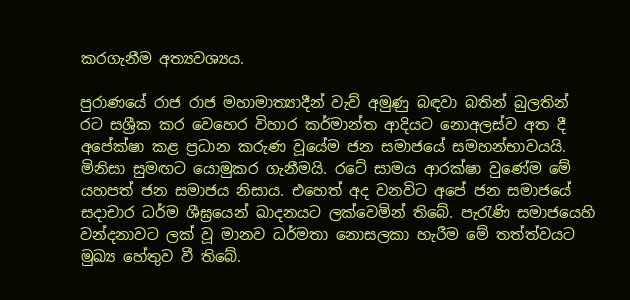කරගැනීම අත්‍යවශ්‍යය.

පුරාණයේ රාජ රාජ මහාමාත්‍යාදීන් වැව් අමුණු බඳවා බතින් බුලතින් රට සශ්‍රීක කර වෙහෙර විහාර කර්මාන්ත ආදියට නොඅලස්ව අත දී අපේක්ෂා කළ ප්‍රධාන කරුණ වූයේම ජන සමාජයේ සමහන්භාවයයි. මිනිසා සුමඟට යොමුකර ගැනීමයි. රටේ සාමය ආරක්ෂා වුණේම මේ යහපත් ජන සමාජය නිසාය. එහෙත් අද වනවිට අපේ ජන සමාජයේ සදාචාර ධර්ම ශීඝ්‍රයෙන් ඛාදනයට ලක්වෙමින් තිබේ. පැරැණි සමාජයෙහි වන්දනාවට ලක් වූ මානව ධර්මතා නොසලකා හැරීම මේ තත්ත්වයට මුඛ්‍ය හේතුව වී තිබේ.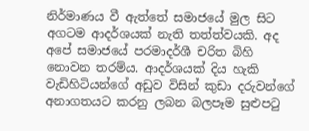නිර්මාණය වී ඇත්තේ සමාජයේ මුල සිට අගටම ආදර්ශයක් නැති තත්ත්වයකි. අද අපේ සමාජයේ පරමාදර්ශී චරිත බිහි නොවන තරම්ය. ආදර්ශයක් දිය හැකි වැඩිහිටියන්ගේ අඩුව විසින් කුඩා දරුවන්ගේ අනාගතයට කරනු ලබන බලපෑම සුළුපටු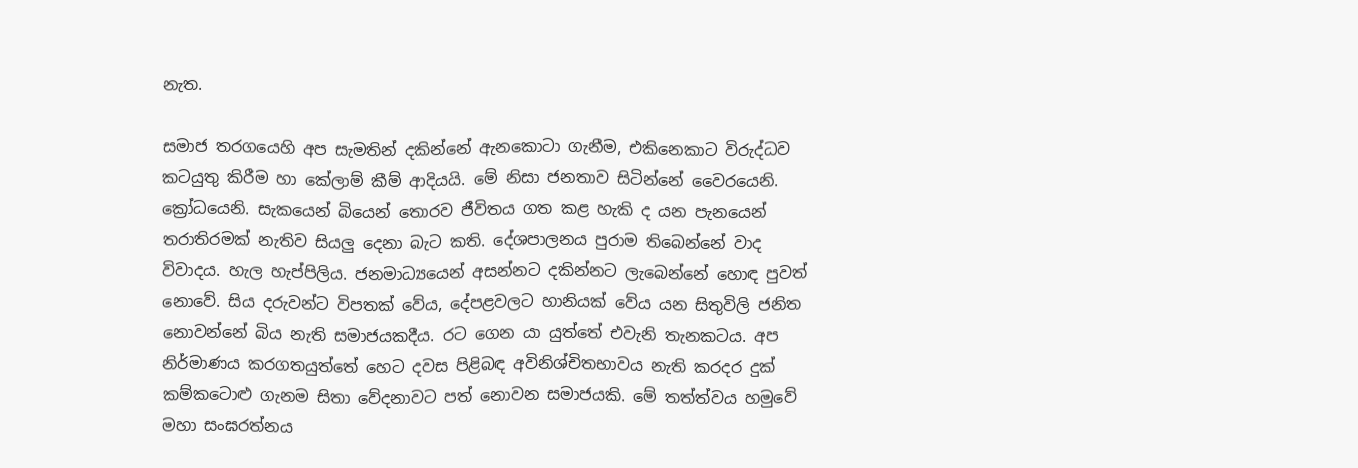නැත.

සමාජ තරගයෙහි අප සැමතින් දකින්නේ ඇනකොටා ගැනීම, එකිනෙකාට විරුද්ධව කටයුතු කිරීම හා කේලාම් කීම් ආදියයි. මේ නිසා ජනතාව සිටින්නේ වෛරයෙනි. ක්‍රෝධයෙනි. සැකයෙන් බියෙන් තොරව ජීවිතය ගත කළ හැකි ද යන පැනයෙන් තරාතිරමක් නැතිව සියලු දෙනා බැට කති. දේශපාලනය පුරාම තිබෙන්නේ වාද විවාදය. හැල හැප්පිලිය. ජනමාධ්‍යයෙන් අසන්නට දකින්නට ලැබෙන්නේ හොඳ පුවත් නොවේ. සිය දරුවන්ට විපතක් වේය, දේපළවලට හානියක් වේය යන සිතුවිලි ජනිත නොවන්නේ බිය නැති සමාජයකදීය. රට ගෙන යා යුත්තේ එවැනි තැනකටය. අප නිර්මාණය කරගතයුත්තේ හෙට දවස පිළිබඳ අවිනිශ්චිතභාවය නැති කරදර දුක් කම්කටොළු ගැනම සිතා වේදනාවට පත් නොවන සමාජයකි. මේ තත්ත්වය හමුවේ මහා සංඝරත්නය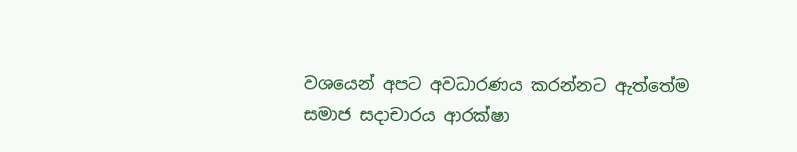වශයෙන් අපට අවධාරණය කරන්නට ඇත්තේම සමාජ සදාචාරය ආරක්ෂා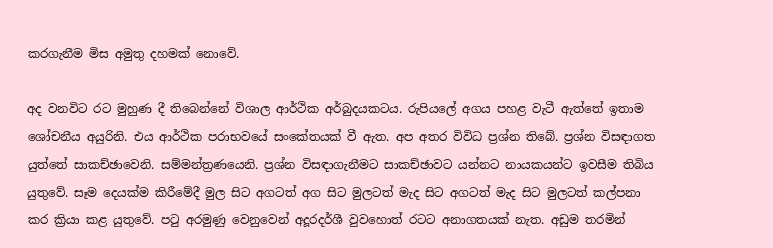කරගැනීම මිස අමුතු දහමක් නොවේ.

අද වනවිට රට මුහුණ දී තිබෙන්නේ විශාල ආර්ථික අර්බුදයකටය. රුපියලේ අගය පහළ වැටී ඇත්තේ ඉතාම ශෝචනීය අයුරිනි. එය ආර්ථික පරාභවයේ සංකේතයක් වී ඇත. අප අතර විවිධ ප්‍රශ්න තිබේ. ප්‍රශ්න විසඳාගත යුත්තේ සාකච්ඡාවෙනි. සම්මන්ත්‍රණයෙනි. ප්‍රශ්න විසඳාගැනීමට සාකච්ඡාවට යන්නට නායකයන්ට ඉවසීම තිබිය යුතුවේ. සෑම දෙයක්ම කිරීමේදී මුල සිට අගටත් අග සිට මුලටත් මැද සිට අගටත් මැද සිට මුලටත් කල්පනා කර ක්‍රියා කළ යුතුවේ. පටු අරමුණු වෙනුවෙන් අදූරදර්ශී වුවහොත් රටට අනාගතයක් නැත. අඩුම තරමින්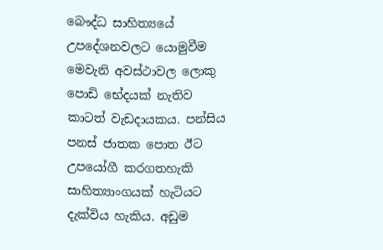බෞද්ධ සාහිත්‍යයේ උපදේශනවලට යොමුවීම මෙවැනි අවස්ථාවල ලොකු පොඩි භේදයක් නැතිව කාටත් වැඩදායකය. පන්සිය පනස් ජාතක පොත ඊට උපයෝගී කරගතහැකි සාහිත්‍යාංගයක් හැටියට දැක්විය හැකිය. අඩුම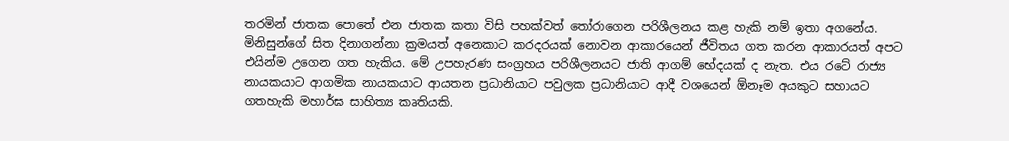තරමින් ජාතක පොතේ එන ජාතක කතා විසි පහක්වත් තෝරාගෙන පරිශීලනය කළ හැකි නම් ඉතා අගනේය. මිනිසුන්ගේ සිත දිනාගන්නා ක්‍රමයත් අනෙකාට කරදරයක් නොවන ආකාරයෙන් ජීවිතය ගත කරන ආකාරයත් අපට එයින්ම උගෙන ගත හැකිය. මේ උපහැරණ සංග්‍රහය පරිශීලනයට ජාති ආගම් භේදයක් ද නැත. එය රටේ රාජ්‍ය නායකයාට ආගමික නායකයාට ආයතන ප්‍රධානියාට පවුලක ප්‍රධානියාට ආදී වශයෙන් ඕනෑම අයකුට සහායට ගතහැකි මහාර්ඝ සාහිත්‍ය කෘතියකි.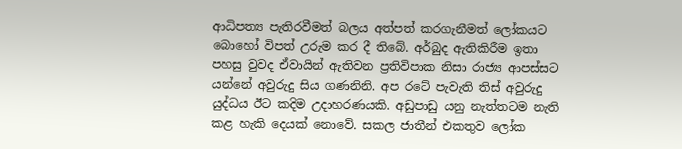ආධිපත්‍ය පැතිරවීමත් බලය අත්පත් කරගැනීමත් ලෝකයට බොහෝ විපත් උරුම කර දී තිබේ. අර්බුද ඇතිකිරීම ඉතා පහසු වුවද ඒවායින් ඇතිවන ප්‍රතිවිපාක නිසා රාජ්‍ය ආපස්සට යන්නේ අවුරුදු සිය ගණනිනි. අප රටේ පැවැති තිස් අවුරුදු යුද්ධය ඊට කදිම උදාහරණයකි. අඩුපාඩු යනු නැත්තටම නැති කළ හැකි දෙයක් නොවේ. සකල ජාතීන් එකතුව ලෝක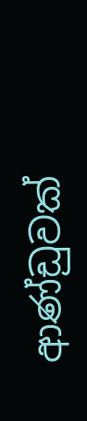ආණ්ඩුවක්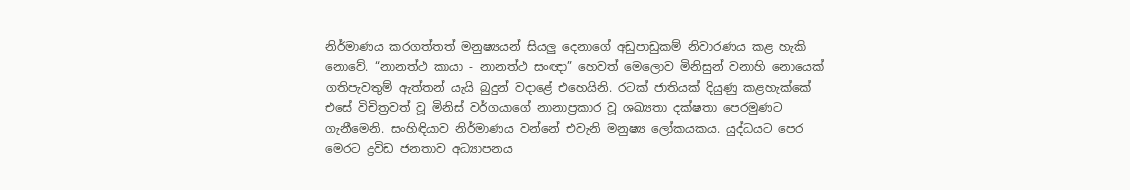නිර්මාණය කරගත්තත් මනුෂ්‍යයන් සියලු දෙනාගේ අඩුපාඩුකම් නිවාරණය කළ හැකි නොවේ. “නානත්ථ කායා - නානත්ථ සංඥා” හෙවත් මෙලොව මිනිසුන් වනාහි නොයෙක් ගතිපැවතුම් ඇත්තන් යැයි බුදුන් වදාළේ එහෙයිනි. රටක් ජාතියක් දියුණු කළහැක්කේ එසේ විචිත්‍රවත් වූ මිනිස් වර්ගයාගේ නානාප්‍රකාර වූ ශඛ්‍යතා දක්ෂතා පෙරමුණට ගැනීමෙනි. සංහිඳියාව නිර්මාණය වන්නේ එවැනි මනුෂ්‍ය ලෝකයකය. යුද්ධයට පෙර මෙරට ද්‍රවිඩ ජනතාව අධ්‍යාපනය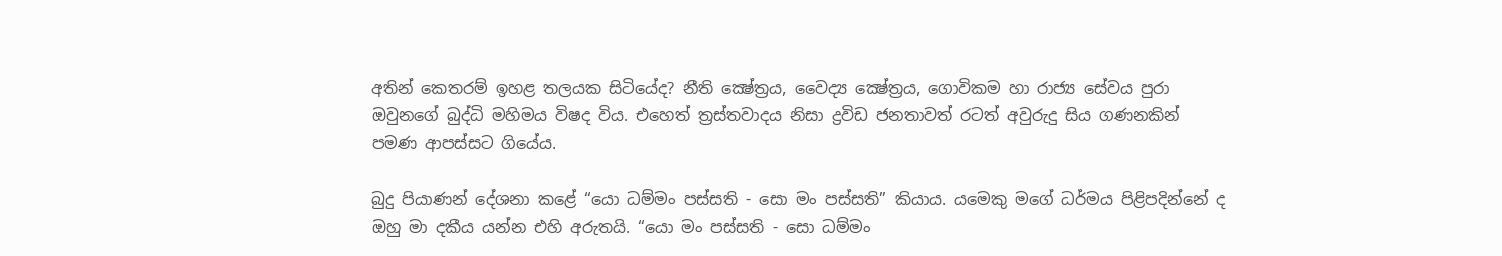අතින් කෙතරම් ඉහළ තලයක සිටියේද? නීති ක්‍ෂේත්‍රය, වෛද්‍ය ක්‍ෂේත්‍රය, ගොවිකම හා රාජ්‍ය සේවය පුරා ඔවුනගේ බුද්ධි මහිමය විෂද විය. එහෙත් ත්‍රස්තවාදය නිසා ද්‍රවිඩ ජනතාවත් රටත් අවුරුදු සිය ගණනකින් පමණ ආපස්සට ගියේය.

බුදු පියාණන් දේශනා කළේ “යො ධම්මං පස්සති - සො මං පස්සති” කියාය. යමෙකු මගේ ධර්මය පිළිපදින්නේ ද ඔහු මා දකීය යන්න එහි අරුතයි. “යො මං පස්සති - සො ධම්මං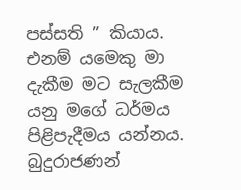පස්සති ” කියාය. එනම් යමෙකු මා දැකීම මට සැලකීම යනු මගේ ධර්මය පිළිපැදීමය යන්නය. බුදුරාජණන්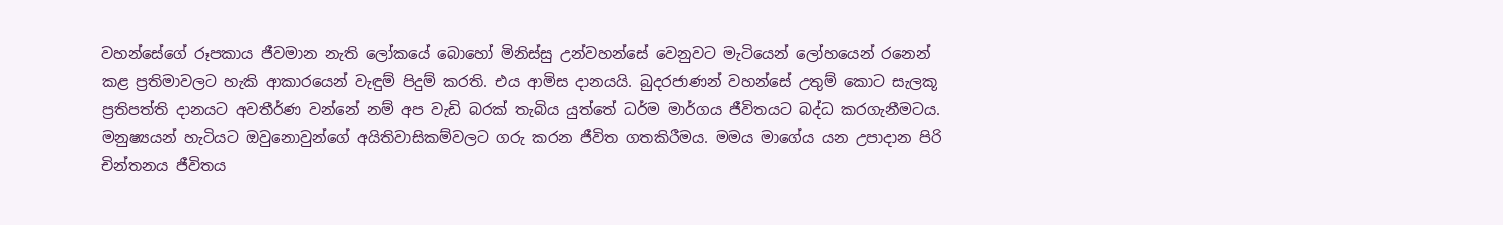වහන්සේගේ රූපකාය ජීවමාන නැති ලෝකයේ බොහෝ මිනිස්සු උන්වහන්සේ වෙනුවට මැටියෙන් ලෝහයෙන් රනෙන් කළ ප්‍රතිමාවලට හැකි ආකාරයෙන් වැඳුම් පිදුම් කරති. එය ආමිස දානයයි. බුදරජාණන් වහන්සේ උතුම් කොට සැලකූ ප්‍රතිපත්ති දානයට අවතීර්ණ වන්නේ නම් අප වැඩි බරක් තැබිය යුත්තේ ධර්ම මාර්ගය ජීවිතයට බද්ධ කරගැනීමටය. මනුෂ්‍යයන් හැටියට ඔවුනොවුන්ගේ අයිතිවාසිකම්වලට ගරු කරන ජීවිත ගතකිරීමය. මමය මාගේය යන උපාදාන පිරි චින්තනය ජීවිතය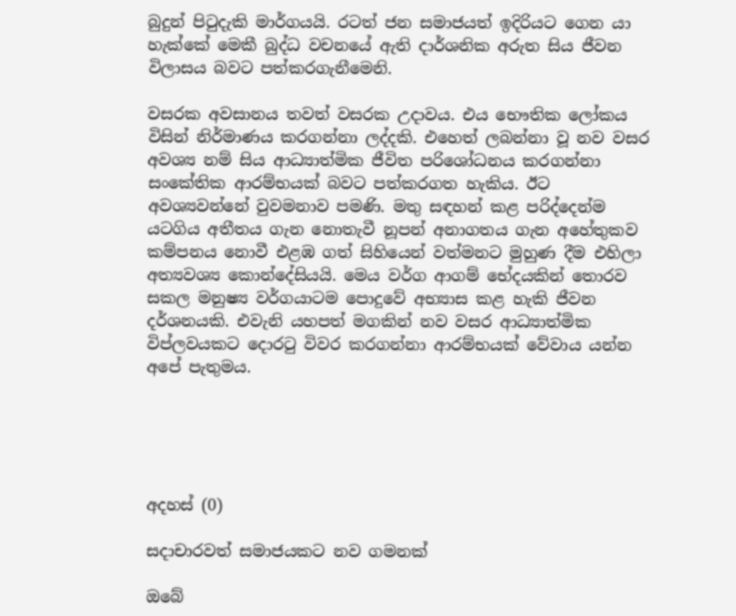බුදුන් පිටුදැකි මාර්ගයයි. රටත් ජන සමාජයත් ඉදිරියට ගෙන යා හැක්කේ මෙකී බුද්ධ වචනයේ ඇති දාර්ශනික අරුත සිය ජීවන විලාසය බවට පත්කරගැනීමෙනි.

වසරක අවසානය තවත් වසරක උදාවය. එය භෞතික ලෝකය විසින් නිර්මාණය කරගන්නා ලද්දකි. එහෙත් ලබන්නා වූ නව වසර අවශ්‍ය නම් සිය ආධ්‍යාත්මික ජීවිත පරිශෝධනය කරගන්නා සංකේතික ආරම්භයක් බවට පත්කරගත හැකිය. ඊට අවශ්‍යවන්නේ වුවමනාව පමණි. මතු සඳහන් කළ පරිද්දෙන්ම යටගිය අතීතය ගැන නොතැවී නූපන් අනාගතය ගැන අහේතුකව කම්පනය නොවී එළඹ ගත් සිහියෙන් වත්මනට මුහුණ දීම එහිලා අත්‍යවශ්‍ය කොන්දේසියයි. මෙය වර්ග ආගම් භේදයකින් තොරව සකල මනුෂ්‍ය වර්ගයාටම පොදුවේ අභ්‍යාස කළ හැකි ජීවන දර්ශනයකි. එවැනි යහපත් මගකින් නව වසර ආධ්‍යාත්මික විප්ලවයකට දොරටු විවර කරගන්නා ආරම්භයක් වේවාය යන්න අපේ පැතුමය.





අදහස් (0)

සදාචාරවත් සමාජයකට නව ගමනක්

ඔබේ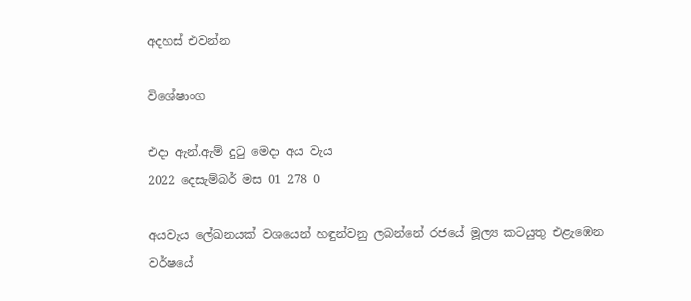අදහස් එවන්න

විශේෂාංග

එදා ඇන්.ඇම් දුටු මෙදා අය වැය
2022 දෙසැම්බර් මස 01 278 0

අයවැය ලේඛනයක් වශයෙන් හඳුන්වනු ලබන්නේ රජයේ මූල්‍ය කටයුතු එළැඹෙන වර්ෂයේ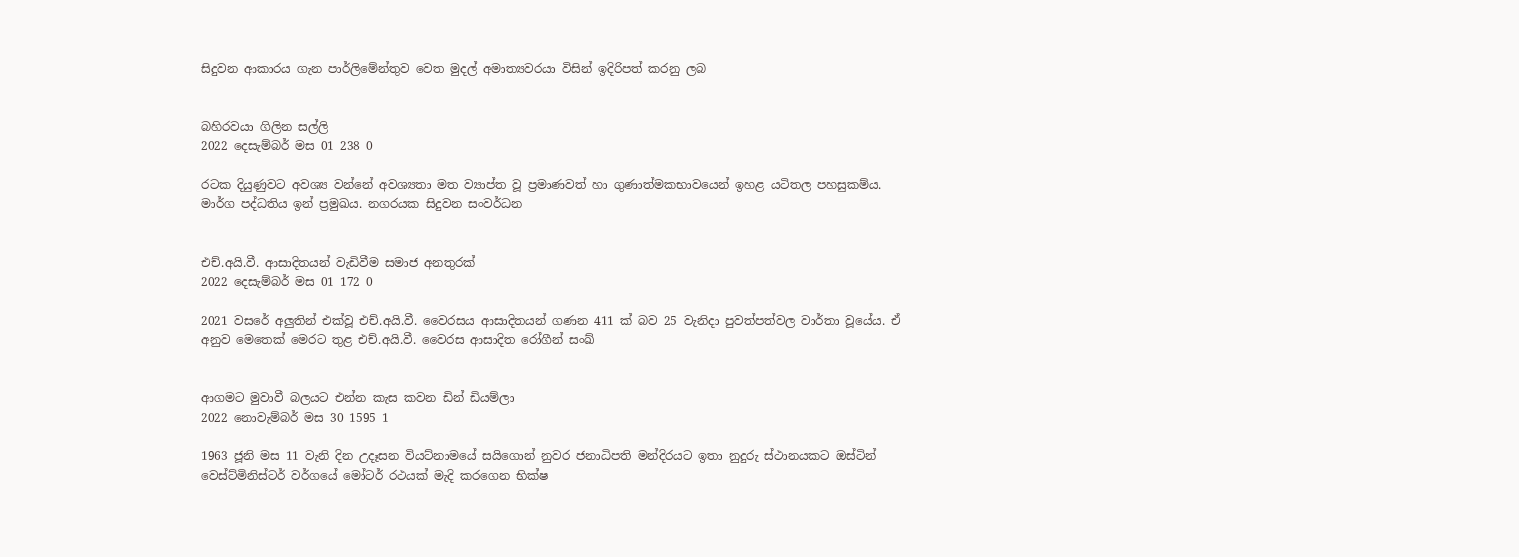සිදුවන ආකාරය ගැන පාර්ලිමේන්තුව වෙත මුදල් අමාත්‍යවරයා විසින් ඉදිරිපත් කරනු ලබ


බහිරවයා ගිලින සල්ලි
2022 දෙසැම්බර් මස 01 238 0

රටක දියුණුවට අවශ්‍ය වන්නේ අවශ්‍යතා මත ව්‍යාප්ත වූ ප්‍රමාණවත් හා ගුණාත්මකභාවයෙන් ඉහළ යටිතල පහසුකම්ය. මාර්ග පද්ධතිය ඉන් ප්‍රමුඛය. නගරයක සිදුවන සංවර්ධන


එච්.අයි.වී. ආසාදිතයන් වැඩිවීම සමාජ අනතුරක්
2022 දෙසැම්බර් මස 01 172 0

2021 වසරේ අලුතින් එක්වූ එච්.අයි.වී. වෛරසය ආසාදිතයන් ගණන 411 ක් බව 25 වැනිදා පුවත්පත්වල වාර්තා වූයේය. ඒ අනුව මෙතෙක් මෙරට තුළ එච්.අයි.වී. වෛරස ආසාදිත රෝගීන් සංඛ්‍


ආගමට මුවාවී බලයට එන්න කැස කවන ඩින් ඩියම්ලා
2022 නොවැම්බර් මස 30 1595 1

1963 ජූනි මස 11 වැනි දින උදෑසන වියට්නාමයේ සයිගොන් නුවර ජනාධිපති මන්දිරයට ඉතා නුදුරු ස්ථානයකට ඔස්ටින් වෙස්ට්මිනිස්ටර් වර්ගයේ මෝටර් රථයක් මැදි කරගෙන භික්ෂ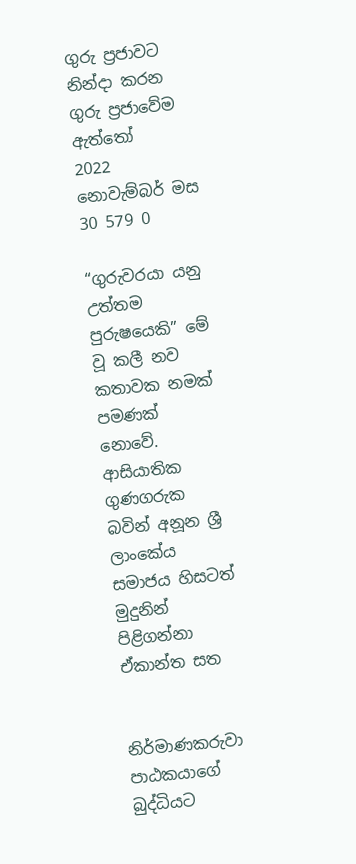ගුරු ප්‍රජාවට නින්දා කරන ගුරු ප්‍රජාවේම ඇත්තෝ
2022 නොවැම්බර් මස 30 579 0

“ගුරුවරයා යනු උත්තම පුරුෂයෙකි” මේ වූ කලී නව කතාවක නමක් පමණක් නොවේ. ආසියාතික ගුණගරුක බවින් අනූන ශ්‍රී ලාංකේය සමාජය හිසටත් මුදුනින් පිළිගන්නා ඒකාන්ත සත


නිර්මාණකරුවා පාඨකයාගේ බුද්ධියට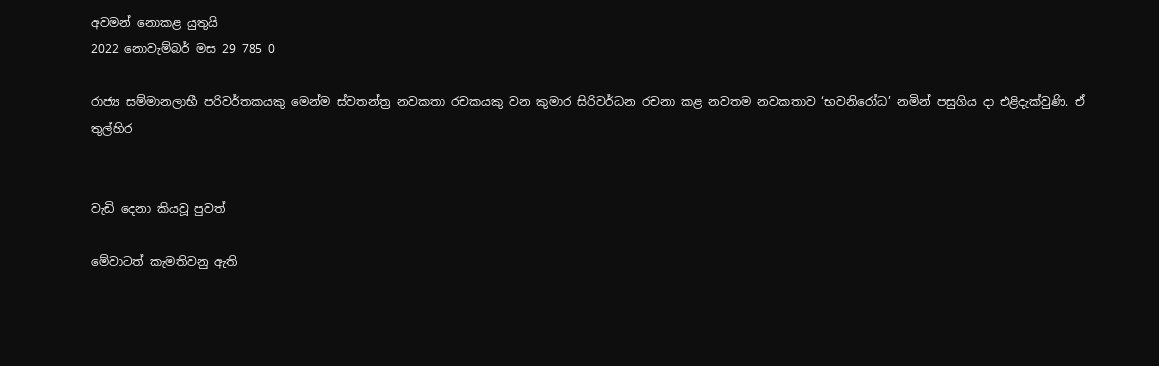අවමන් නොකළ යුතුයි
2022 නොවැම්බර් මස 29 785 0

රාජ්‍ය සම්මානලාභී පරිවර්තකයකු මෙන්ම ස්වතන්ත්‍ර නවකතා රචකයකු වන කුමාර සිරිවර්ධන රචනා කළ නවතම නවකතාව ‘භවනිරෝධ’ නමින් පසුගිය දා එළිදැක්වුණි. ඒ තුල්හිර


වැඩි දෙනා කියවූ පුවත්

මේවාටත් කැමතිවනු ඇති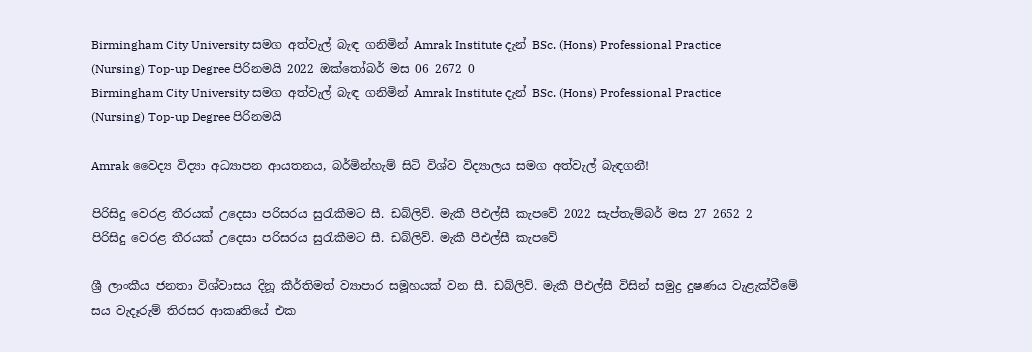Birmingham City University සමග අත්වැල් බැඳ ගනිමින් Amrak Institute දැන් BSc. (Hons) Professional Practice (Nursing) Top-up Degree පිරිනමයි 2022 ඔක්තෝබර් මස 06 2672 0
Birmingham City University සමග අත්වැල් බැඳ ගනිමින් Amrak Institute දැන් BSc. (Hons) Professional Practice (Nursing) Top-up Degree පිරිනමයි

Amrak වෛද්‍ය විද්‍යා අධ්‍යාපන ආයතනය, බර්මින්හැම් සිටි විශ්ව විද්‍යාලය සමග අත්වැල් බැඳගනී!

පිරිසිදු වෙරළ තීරයක් උදෙසා පරිසරය සුරැකීමට සී. ඩබ්ලිව්. මැකී පීඑල්සී කැපවේ 2022 සැප්තැම්බර් මස 27 2652 2
පිරිසිදු වෙරළ තීරයක් උදෙසා පරිසරය සුරැකීමට සී. ඩබ්ලිව්. මැකී පීඑල්සී කැපවේ

ශ්‍රී ලාංකීය ජනතා විශ්වාසය දිනූ කීර්තිමත් ව්‍යාපාර සමූහයක් වන සී. ඩබ්ලිව්. මැකී පීඑල්සී විසින් සමුද්‍ර දුෂණය වැළැක්වීමේ සය වැදෑරුම් තිරසර ආකෘතියේ එක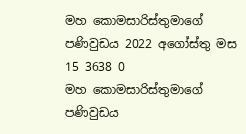මහ කොමසාරිස්තුමාගේ පණිවුඩය 2022 අගෝස්තු මස 15 3638 0
මහ කොමසාරිස්තුමාගේ පණිවුඩය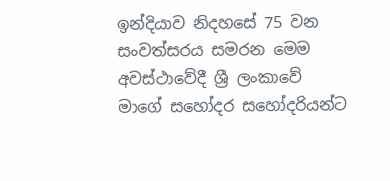ඉන්දියාව නිදහසේ 75 වන සංවත්සරය සමරන මෙම අවස්ථාවේදී ශ්‍රී ලංකාවේ මාගේ සහෝදර සහෝදරියන්ට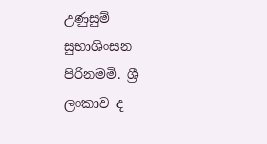උණුසුම් සුභාශිංසන පිරිනමමි. ශ්‍රී ලංකාව ද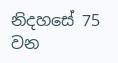නිදහසේ 75 වන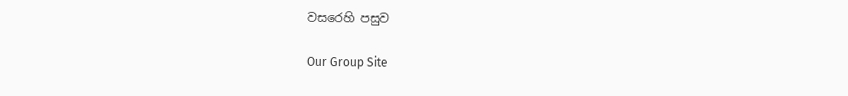වසරෙහි පසුව

Our Group Site